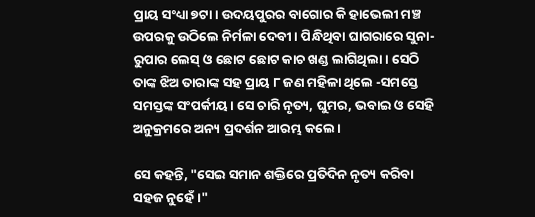ପ୍ରାୟ ସଂଧ୍ୟା ୭ଟା। ଉଦୟପୁରର ବାଗୋର କି ହାଭେଲୀ ମଞ୍ଚ ଉପରକୁ ଉଠିଲେ ନିର୍ମଳା ଦେବୀ। ପିନ୍ଧିଥିବା ଘାଗରାରେ ସୁନା-ରୁପାର ଲେସ୍ ଓ ଛୋଟ ଛୋଟ କାଚ ଖଣ୍ଡ ଲାଗିଥିଲା। ସେଠି ତାଙ୍କ ଝିଅ ତାରାଙ୍କ ସହ ପ୍ରାୟ ୮ ଜଣ ମହିଳା ଥିଲେ -ସମସ୍ତେ ସମସ୍ତଙ୍କ ସଂପର୍କୀୟ। ସେ ଚାରି ନୃତ୍ୟ, ଘୁମର, ଭବାଇ ଓ ସେହି ଅନୁକ୍ରମରେ ଅନ୍ୟ ପ୍ରଦର୍ଶନ ଆରମ୍ଭ କଲେ।

ସେ କହନ୍ତି, "ସେଇ ସମାନ ଶକ୍ତିରେ ପ୍ରତିଦିନ ନୃତ୍ୟ କରିବା ସହଜ ନୁହେଁ।"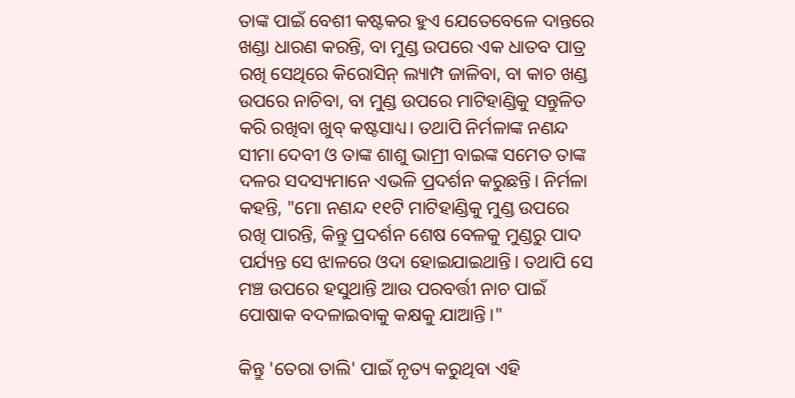ତାଙ୍କ ପାଇଁ ବେଶୀ କଷ୍ଟକର ହୁଏ ଯେତେବେଳେ ଦାନ୍ତରେ ଖଣ୍ଡା ଧାରଣ କରନ୍ତି, ବା ମୁଣ୍ଡ ଉପରେ ଏକ ଧାତବ ପାତ୍ର ରଖି ସେଥିରେ କିରୋସିନ୍ ଲ୍ୟାମ୍ପ ଜାଳିବା, ବା କାଚ ଖଣ୍ଡ ଉପରେ ନାଚିବା, ବା ମୁଣ୍ଡ ଉପରେ ମାଟିହାଣ୍ଡିକୁ ସନ୍ତୁଳିତ କରି ରଖିବା ଖୁବ୍ କଷ୍ଟସାଧ୍ୟ। ତଥାପି ନିର୍ମଳାଙ୍କ ନଣନ୍ଦ ସୀମା ଦେବୀ ଓ ତାଙ୍କ ଶାଶୁ ଭାମ୍ରୀ ବାଇଙ୍କ ସମେତ ତାଙ୍କ ଦଳର ସଦସ୍ୟମାନେ ଏଭଳି ପ୍ରଦର୍ଶନ କରୁଛନ୍ତି। ନିର୍ମଳା କହନ୍ତି, "ମୋ ନଣନ୍ଦ ୧୧ଟି ମାଟିହାଣ୍ଡିକୁ ମୁଣ୍ଡ ଉପରେ ରଖି ପାରନ୍ତି, କିନ୍ତୁ ପ୍ରଦର୍ଶନ ଶେଷ ବେଳକୁ ମୁଣ୍ଡରୁ ପାଦ ପର୍ଯ୍ୟନ୍ତ ସେ ଝାଳରେ ଓଦା ହୋଇଯାଇଥାନ୍ତି। ତଥାପି ସେ ମଞ୍ଚ ଉପରେ ହସୁଥାନ୍ତି ଆଉ ପରବର୍ତ୍ତୀ ନାଚ ପାଇଁ ପୋଷାକ ବଦଳାଇବାକୁ କକ୍ଷକୁ ଯାଆନ୍ତି।"

କିନ୍ତୁ 'ତେରା ତାଲି' ପାଇଁ ନୃତ୍ୟ କରୁଥିବା ଏହି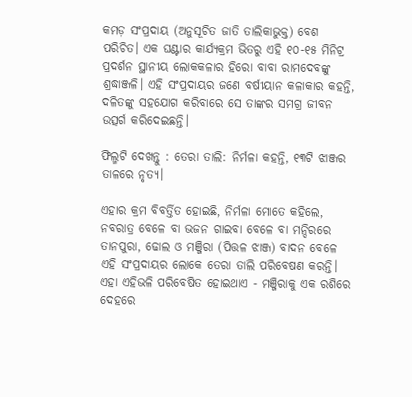କମଡ଼ ସଂପ୍ରଦାୟ (ଅନୁସୂଚିତ ଜାତି ତାଲିକାଭୁକ୍ତ) ବେଶ ପରିଚିତ। ଏକ ଘଣ୍ଟାର କାର୍ଯ୍ୟକ୍ରମ ଭିତରୁ ଏହି ୧୦-୧୫ ମିନିଟ୍ର ପ୍ରଦର୍ଶନ ସ୍ଥାନୀୟ ଲୋକକଳାର ହିରୋ ବାବା ରାମଦେବଙ୍କୁ ଶ୍ରଦ୍ଧାଞ୍ଜଳି। ଏହି ସଂପ୍ରଦାୟର ଜଣେ ବର୍ଷୀୟାନ କଳାକାର କହନ୍ତି, ଦଳିତଙ୍କୁ ସହଯୋଗ କରିବାରେ ସେ ତାଙ୍କର ସମଗ୍ର ଜୀବନ ଉତ୍ସର୍ଗ କରିଦେଇଛନ୍ତି।

ଫିଲ୍ମଟି ଦେଖନ୍ତୁ : ତେରା ତାଲି: ନିର୍ମଳା କହନ୍ତି, ୧୩ଟି ଝାଞ୍ଜର ତାଳରେ ନୃତ୍ୟ।

ଏହାର କ୍ରମ ବିବର୍ତ୍ତିତ ହୋଇଛି, ନିର୍ମଳା ମୋତେ କହିଲେ, ନବରାତ୍ର ବେଳେ ବା ଭଜନ ଗାଇବା ବେଳେ ବା ମନ୍ଦିରରେ ତାନପୁରା, ଢୋଲ ଓ ମଞ୍ଜିରା (ପିତ୍ତଳ ଝାଞ୍ଜ) ବାଦନ ବେଳେ ଏହି ସଂପ୍ରଦାୟର ଲୋକେ ତେରା ତାଲି ପରିବେଷଣ କରନ୍ତି। ଏହା ଏହିଭଳି ପରିବେଷିତ ହୋଇଥାଏ - ମଞ୍ଜିରାକୁ ଏକ ରଶିରେ ଦେହରେ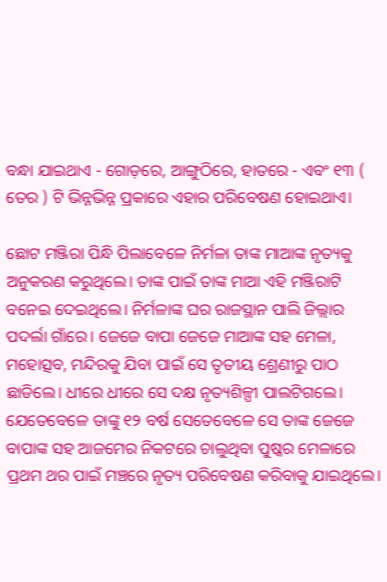ବନ୍ଧା ଯାଇଥାଏ - ଗୋଡ଼ରେ, ଆଙ୍ଗୁଠିରେ, ହାତରେ - ଏବଂ ୧୩ ( ତେର ) ଟି ଭିନ୍ନଭିନ୍ନ ପ୍ରକାରେ ଏହାର ପରିବେଷଣ ହୋଇଥାଏ।

ଛୋଟ ମଞ୍ଜିରା ପିନ୍ଧି ପିଲାବେଳେ ନିର୍ମଳା ତାଙ୍କ ମାଆଙ୍କ ନୃତ୍ୟକୁ ଅନୁକରଣ କରୁଥିଲେ। ତାଙ୍କ ପାଇଁ ତାଙ୍କ ମାଆ ଏହି ମଞ୍ଜିରାଟି ବନେଇ ଦେଇଥିଲେ। ନିର୍ମଳାଙ୍କ ଘର ରାଜସ୍ଥାନ ପାଲି ଜିଲ୍ଲାର ପଦର୍ଲା ଗାଁରେ। ଜେଜେ ବାପା ଜେଜେ ମାଆଙ୍କ ସହ ମେଳା, ମହୋତ୍ସବ, ମନ୍ଦିରକୁ ଯିବା ପାଇଁ ସେ ତୃତୀୟ ଶ୍ରେଣୀରୁ ପାଠ ଛାଡିଲେ। ଧୀରେ ଧୀରେ ସେ ଦକ୍ଷ ନୃତ୍ୟଶିଳ୍ପୀ ପାଲଟିଗଲେ। ଯେତେବେଳେ ତାଙ୍କୁ ୧୨ ବର୍ଷ ସେତେବେଳେ ସେ ତାଙ୍କ ଜେଜେ ବାପାଙ୍କ ସହ ଆଜମେର ନିକଟରେ ଚାଲୁଥିବା ପୁଷ୍କର ମେଳାରେ ପ୍ରଥମ ଥର ପାଇଁ ମଞ୍ଚରେ ନୃତ୍ୟ ପରିବେଷଣ କରିବାକୁ ଯାଇଥିଲେ।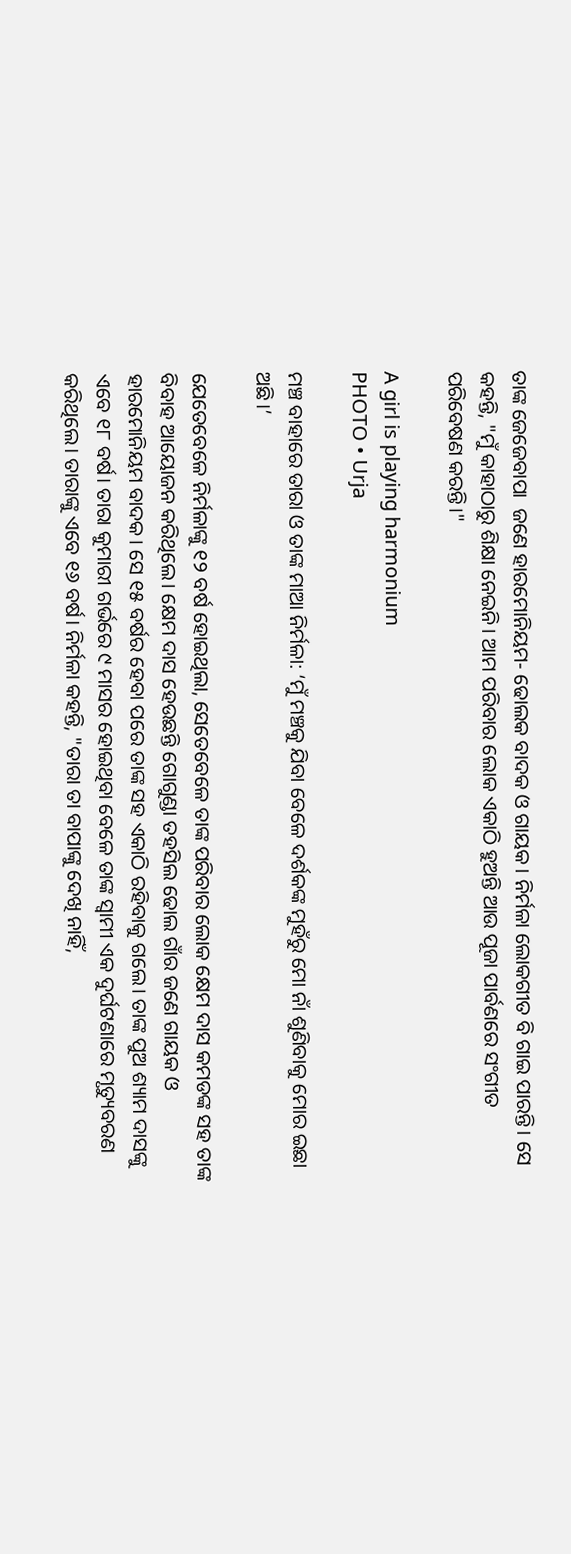ତାଙ୍କ ଜେଜେବାପା  ଜଣେ ହାରମୋନିୟମ- ଢୋଲକ ବାଦକ ଓ ଗାୟକ। ନିର୍ମଳା ଲୋକଗୀତ ବି ଗାଇ ପାରନ୍ତି। ସେ କହନ୍ତି, "ମୁଁ କାହାଠାରୁ ଶିକ୍ଷା ନେଇନି। ଆମ ପରିବାର ଲୋକ ଏକାଠି ହୁଅନ୍ତି ଆଉ ପୂଜା ପାର୍ବଣରେ ସଂଗୀତ ପରିବେଷଣ କରନ୍ତି।"

A girl is playing harmonium
PHOTO • Urja

ମଞ୍ଚ ବାହାରେ ତାରା ଓ ତାଙ୍କ ମାଆ ନିର୍ମଳା: ‘ମୁଁ ମଞ୍ଚକୁ ଯିବା ବେଳେ ଦର୍ଶକଙ୍କ ମୁହଁରୁ ମୋ ନାଁ ଶୁଣିବାକୁ ମୋର ଇଛା ଅଛି।’

ଯେତେବେଳେ ନିର୍ମଳାଙ୍କୁ ୧୨ ବର୍ଷ ହୋଇଥିଲା, ସେତେବେଳେ ତାଙ୍କ ପରିବାର ଲୋକ କ୍ଷେମ ଦାସ କମଡଙ୍କ ସହ ତାଙ୍କ ବିବାହ ଆୟୋଜନ କରିଥିଲେ। କ୍ଷେମ ଦାସ ହେଉଛନ୍ତି ଗୋଗୁଣ୍ଡା ତହସିଲ ଢୋଲ ଗାଁର ଜଣେ ଗାୟକ ଓ ହାରମୋନିୟମ ବାଦକ। ସେ ୧୫ ବର୍ଷର ହେବା ପରେ ତାଙ୍କ ସହ ଏକାଠି ରହିବାକୁ ଗଲେ। ତାଙ୍କ ପୁଅ ଶ୍ୟାମ ଦାସଙ୍କୁ ଏବେ ୧୮ ବର୍ଷ। ତାରା କୁମାରୀ ଗର୍ଭରେ ୯ ମାସର ହୋଇଥିବା ବେଳେ ତାଙ୍କ ସ୍ୱାମୀ ଏକ ଦୁର୍ଘଟଣାରେ ମୃତ୍ୟୁବରଣ କରିଥିଲେ। ତାରାଙ୍କୁ ଏବେ ୧୬ ବର୍ଷ। ନିର୍ମଳା କହନ୍ତି, "ତାରା ତା ବାପାଙ୍କୁ ଦେଖି ନାହିଁ,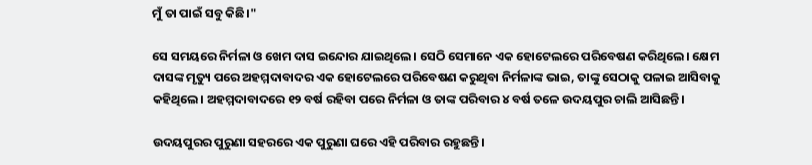ମୁଁ ତା ପାଇଁ ସବୁ କିଛି।"

ସେ ସମୟରେ ନିର୍ମଳା ଓ ଖେମ ଦାସ ଇନ୍ଦୋର ଯାଇଥିଲେ। ସେଠି ସେମାନେ ଏକ ହୋଟେଲରେ ପରିବେଷଣ କରିଥିଲେ। କ୍ଷେମ ଦାସଙ୍କ ମୃତ୍ୟୁ ପରେ ଅହମ୍ମଦାବାଦର ଏକ ହୋଟେଲରେ ପରିବେଷଣ କରୁଥିବା ନିର୍ମଳାଙ୍କ ଭାଇ, ତାଙ୍କୁ ସେଠାକୁ ପଳାଇ ଆସିବାକୁ କହିଥିଲେ। ଅହମ୍ମଦାବାଦରେ ୧୨ ବର୍ଷ ରହିବା ପରେ ନିର୍ମଳା ଓ ତାଙ୍କ ପରିବାର ୪ ବର୍ଷ ତଳେ ଉଦୟପୁର ଚାଲି ଆସିଛନ୍ତି।

ଉଦୟପୁରର ପୁରୁଣା ସହରରେ ଏକ ପୁରୁଣା ଘରେ ଏହି ପରିବାର ରହୁଛନ୍ତି।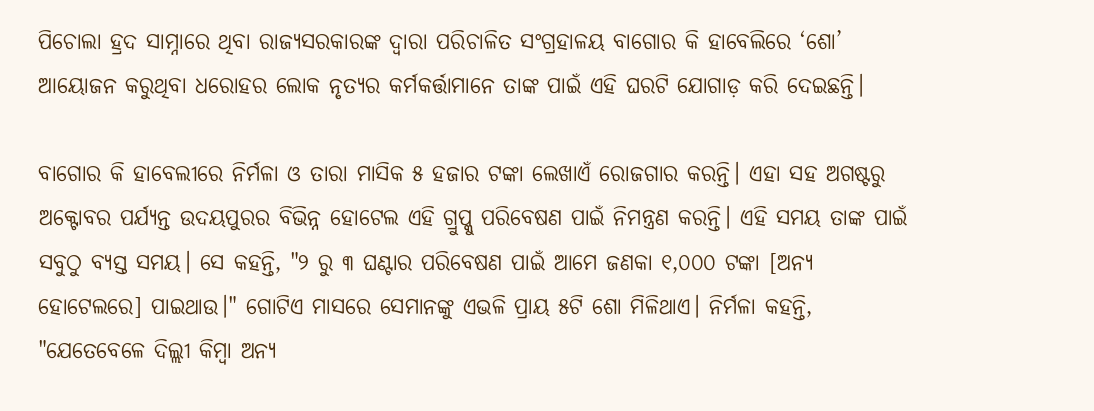ପିଚୋଲା ହ୍ରଦ ସାମ୍ନାରେ ଥିବା ରାଜ୍ୟସରକାରଙ୍କ ଦ୍ୱାରା ପରିଚାଳିତ ସଂଗ୍ରହାଳୟ ବାଗୋର କି ହାବେଲିରେ ‘ଶୋ’ ଆୟୋଜନ କରୁଥିବା ଧରୋହର ଲୋକ ନୃତ୍ୟର କର୍ମକର୍ତ୍ତାମାନେ ତାଙ୍କ ପାଇଁ ଏହି ଘରଟି ଯୋଗାଡ଼ କରି ଦେଇଛନ୍ତି।

ବାଗୋର କି ହାବେଲୀରେ ନିର୍ମଳା ଓ ତାରା ମାସିକ ୫ ହଜାର ଟଙ୍କା ଲେଖାଏଁ ରୋଜଗାର କରନ୍ତି। ଏହା ସହ ଅଗଷ୍ଟରୁ ଅକ୍ଟୋବର ପର୍ଯ୍ୟନ୍ତ ଉଦୟପୁରର ବିଭିନ୍ନ ହୋଟେଲ ଏହି ଗ୍ରୁପ୍କୁ ପରିବେଷଣ ପାଇଁ ନିମନ୍ତ୍ରଣ କରନ୍ତି। ଏହି ସମୟ ତାଙ୍କ ପାଇଁ ସବୁଠୁ ବ୍ୟସ୍ତ ସମୟ। ସେ କହନ୍ତି, "୨ ରୁ ୩ ଘଣ୍ଟାର ପରିବେଷଣ ପାଇଁ ଆମେ ଜଣକା ୧,୦୦୦ ଟଙ୍କା [ଅନ୍ୟ ହୋଟେଲରେ] ପାଇଥାଉ।" ଗୋଟିଏ ମାସରେ ସେମାନଙ୍କୁ ଏଭଳି ପ୍ରାୟ ୫ଟି ଶୋ ମିଳିଥାଏ। ନିର୍ମଳା କହନ୍ତି, "ଯେତେବେଳେ ଦିଲ୍ଲୀ କିମ୍ବା ଅନ୍ୟ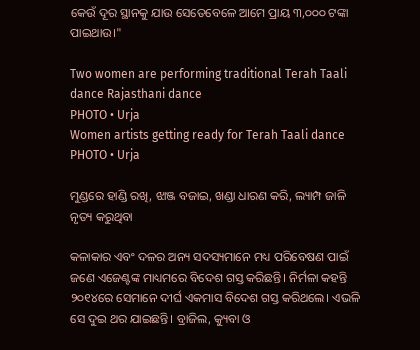କେଉଁ ଦୂର ସ୍ଥାନକୁ ଯାଉ ସେତେବେଳେ ଆମେ ପ୍ରାୟ ୩,୦୦୦ ଟଙ୍କା ପାଇଥାଉ।"

Two women are performing traditional Terah Taali dance Rajasthani dance
PHOTO • Urja
Women artists getting ready for Terah Taali dance
PHOTO • Urja

ମୁଣ୍ଡରେ ହାଣ୍ଡି ରଖି, ଝାଞ୍ଜ ବଜାଇ, ଖଣ୍ଡା ଧାରଣ କରି, ଲ୍ୟାମ୍ପ ଜାଳି ନୃତ୍ୟ କରୁଥିବା

କଳାକାର ଏବଂ ଦଳର ଅନ୍ୟ ସଦସ୍ୟମାନେ ମଧ୍ୟ ପରିବେଷଣ ପାଇଁ ଜଣେ ଏଜେଣ୍ଟଙ୍କ ମାଧ୍ୟମରେ ବିଦେଶ ଗସ୍ତ କରିଛନ୍ତି। ନିର୍ମଳା କହନ୍ତି ୨୦୧୪ରେ ସେମାନେ ଦୀର୍ଘ ଏକମାସ ବିଦେଶ ଗସ୍ତ କରିଥଲେ। ଏଭଳି ସେ ଦୁଇ ଥର ଯାଇଛନ୍ତି। ବ୍ରାଜିଲ, କ୍ୟୁବା ଓ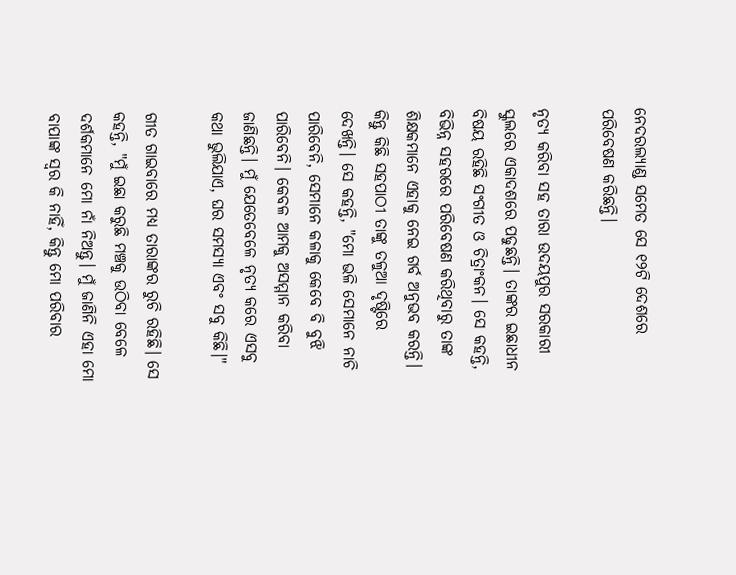ନେଦରଲ୍ୟାଣ୍ଡ ସମେତ ସେ ୧୨ଟି ଦେଶରେ ପରିବେଷଣ କରିଛନ୍ତି।

ନୃତ୍ୟ କରିବା ସହ ତାରା ଉଦୟପୁର ସରକାରୀ ସ୍କୁଲରେ ଏକାଦଶରେ ପଢୁଛନ୍ତି। ତାଙ୍କର ଇଛାଧୀନ ବିଷୟ ରହିଛି ସଂଗୀତ ଓ ଚିତ୍ରାଂକନ। ସେ କହନ୍ତି, ବିଭିନ୍ନ ସହରରେ ପରିବେଷଣ କରିଥିବାରୁ ତାଙ୍କ ଶିକ୍ଷକମାନେ ଏହାକୁ ନେଇ ଗର୍ବ ଅନୁଭବ କରନ୍ତି। କିନ୍ତୁ କିଛି ସହପାଠୀ ତାଙ୍କୁ ତଳୁଆ ଦୃଷ୍ଟିରେ ଦେଖନ୍ତି। ସେ କହନ୍ତି, "ମୋ ଭଳି ସେମାନେ ନାଚି ପାରିବେନି, ସେମାନେ କଳାକୁ କେବେ ବି ବୁଝି ପାରିବେନି। କେବଳ ଆମକୁ ଅସମ୍ମାନ କରିବା ଜାଣିଛନ୍ତି। ମୁଁ ଯେତେବେଳେ ନୃତ୍ୟ କରେ ଏସବୁ କଥା ଭୁଲିଯାଏ, ଘର ସମସ୍ୟା ଏବଂ ସବୁ କିଛି।"

ଗୀତ ଗାଇବାରେ ମଧ୍ୟ ତାରାଙ୍କର ରୁଚି ରହିଛି। ସେ କହନ୍ତି, "ମୁଁ ଇଛା କରୁଛି ମଞ୍ଚକୁ ଉଠିବା ବେଳେ ଦର୍ଶକମାନେ ମୋ ନାଁ ନିଅନ୍ତୁ। ମୁଁ ଜାଣିନି ଏହା ମୋ ବାପାଙ୍କ ସ୍ୱର କି ନାହିଁ, କିନ୍ତୁ ମୋ ପରିବାର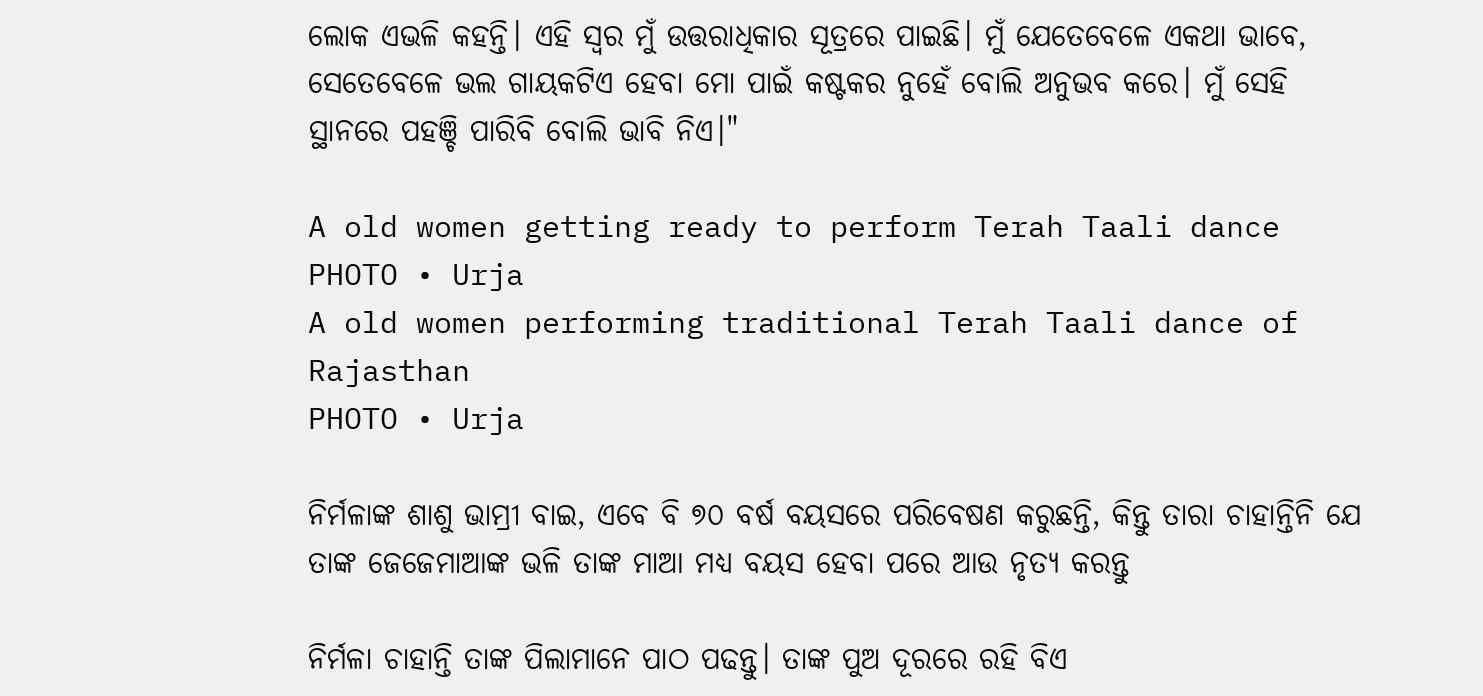ଲୋକ ଏଭଳି କହନ୍ତି। ଏହି ସ୍ୱର ମୁଁ ଉତ୍ତରାଧିକାର ସୂତ୍ରରେ ପାଇଛି। ମୁଁ ଯେତେବେଳେ ଏକଥା ଭାବେ, ସେତେବେଳେ ଭଲ ଗାୟକଟିଏ ହେବା ମୋ ପାଇଁ କଷ୍ଟକର ନୁହେଁ ବୋଲି ଅନୁଭବ କରେ। ମୁଁ ସେହି ସ୍ଥାନରେ ପହଞ୍ଚି ପାରିବି ବୋଲି ଭାବି ନିଏ।"

A old women getting ready to perform Terah Taali dance
PHOTO • Urja
A old women performing traditional Terah Taali dance of Rajasthan
PHOTO • Urja

ନିର୍ମଳାଙ୍କ ଶାଶୁ ଭାମ୍ରୀ ବାଇ, ଏବେ ବି ୭୦ ବର୍ଷ ବୟସରେ ପରିବେଷଣ କରୁଛନ୍ତି, କିନ୍ତୁ ତାରା ଚାହାନ୍ତିନି ଯେ ତାଙ୍କ ଜେଜେମାଆଙ୍କ ଭଳି ତାଙ୍କ ମାଆ ମଧ୍ୟ ବୟସ ହେବା ପରେ ଆଉ ନୃତ୍ୟ କରନ୍ତୁ

ନିର୍ମଳା ଚାହାନ୍ତି ତାଙ୍କ ପିଲାମାନେ ପାଠ ପଢନ୍ତୁ। ତାଙ୍କ ପୁଅ ଦୂରରେ ରହି ବିଏ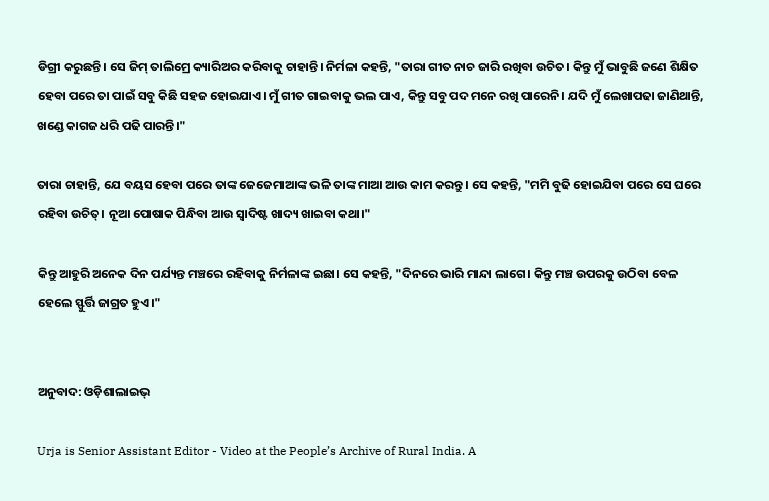ଡିଗ୍ରୀ କରୁଛନ୍ତି। ସେ ଜିମ୍ ତାଲିମ୍ରେ କ୍ୟାରିଅର କରିବାକୁ ଚାହାନ୍ତି। ନିର୍ମଳା କହନ୍ତି, "ତାରା ଗୀତ ନାଚ ଜାରି ରଖିବା ଉଚିତ। କିନ୍ତୁ ମୁଁ ଭାବୁଛି ଜଣେ ଶିକ୍ଷିତ ହେବା ପରେ ତା ପାଇଁ ସବୁ କିଛି ସହଜ ହୋଇଯାଏ। ମୁଁ ଗୀତ ଗାଇବାକୁ ଭଲ ପାଏ, କିନ୍ତୁ ସବୁ ପଦ ମନେ ରଖି ପାରେନି। ଯଦି ମୁଁ ଲେଖାପଢା ଜାଣିଥାନ୍ତି, ଖଣ୍ଡେ କାଗଜ ଧରି ପଢି ପାରନ୍ତି।"

ତାରା ଚାହାନ୍ତି, ଯେ ବୟସ ହେବା ପରେ ତାଙ୍କ ଜେଜେମାଆଙ୍କ ଭଳି ତାଙ୍କ ମାଆ ଆଉ କାମ କରନ୍ତୁ। ସେ କହନ୍ତି, "ମମି ବୁଢି ହୋଇଯିବା ପରେ ସେ ଘରେ ରହିବା ଉଚିତ୍। ନୂଆ ପୋଷାକ ପିନ୍ଧିବା ଆଉ ସ୍ୱାଦିଷ୍ଟ ଖାଦ୍ୟ ଖାଇବା କଥା।"

କିନ୍ତୁ ଆହୁରି ଅନେକ ଦିନ ପର୍ଯ୍ୟନ୍ତ ମଞ୍ଚରେ ରହିବାକୁ ନିର୍ମଳାଙ୍କ ଇଛା। ସେ କହନ୍ତି, "ଦିନରେ ଭାରି ମାନ୍ଦା ଲାଗେ। କିନ୍ତୁ ମଞ୍ଚ ଉପରକୁ ଉଠିବା ବେଳ ହେଲେ ସ୍ଫୁର୍ତ୍ତି ଜାଗ୍ରତ ହୁଏ।"


ଅନୁବାଦ: ଓଡ଼ିଶାଲାଇଭ୍

Urja is Senior Assistant Editor - Video at the People’s Archive of Rural India. A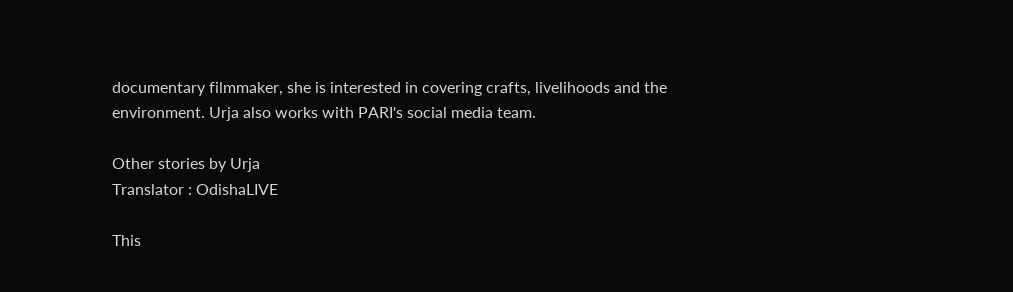documentary filmmaker, she is interested in covering crafts, livelihoods and the environment. Urja also works with PARI's social media team.

Other stories by Urja
Translator : OdishaLIVE

This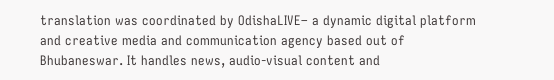translation was coordinated by OdishaLIVE– a dynamic digital platform and creative media and communication agency based out of Bhubaneswar. It handles news, audio-visual content and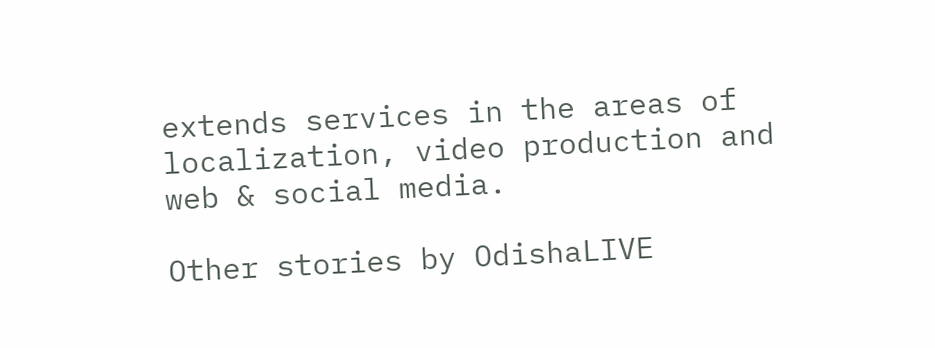extends services in the areas of localization, video production and web & social media.

Other stories by OdishaLIVE